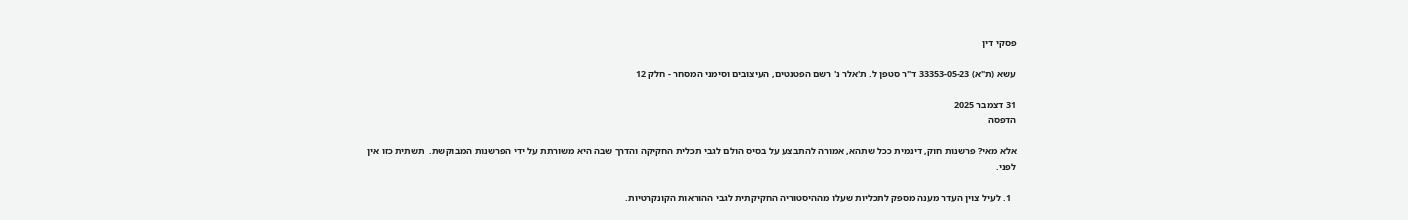פסקי דין

עשא (ת"א) 33353-05-23 ד"ר סטפן ל. ת'אלר נ' רשם הפטנטים, העיצובים וסימני המסחר - חלק 12

31 דצמבר 2025
הדפסה

אלא מאי? פרשנות חוק, דינמית ככל שתהא, אמורה להתבצע על בסיס הולם לגבי תכלית החקיקה והדרך שבה היא משורתת על ידי הפרשנות המבוקשת.  תשתית כזו אין לפני.

  1. לעיל צוין העדר מענה מספק לתכליות שעלו מההיסטוריה החקיקתית לגבי ההוראות הקונקרטיות.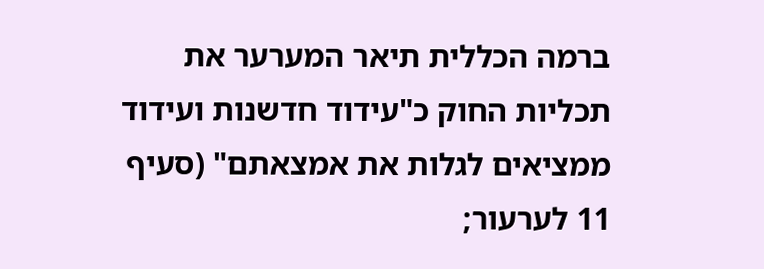ברמה הכללית תיאר המערער את תכליות החוק כ"עידוד חדשנות ועידוד ממציאים לגלות את אמצאתם" (סעיף 11 לערעור;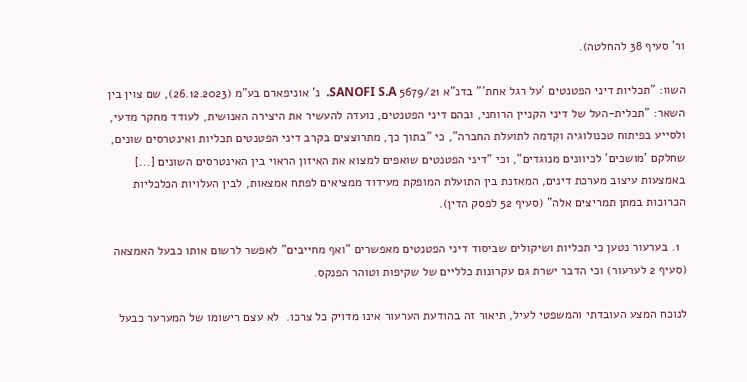ור' סעיף 38 להחלטה).

השוו: "תכליות דיני הפטנטים 'על רגל אחת'" בדנ"א 5679/21 SANOFI S.A.  נ' אוניפארם בע"מ (26.12.2023), שם צוין בין השאר: "תכלית-העל של דיני הקניין הרוחני, ובהם דיני הפטנטים, נועדה להעשיר את היצירה האנושית, לעודד מחקר מדעי, ולסייע בפיתוח טכנולוגיה וקִדמה לתועלת החברה", כי "בתוך כך, מתרוצצים בקרב דיני הפטנטים תכליות ואינטרסים שונים, שחלקם 'מושכים' לכיוונים מנוגדים", וכי "דיני הפטנטים שואפים למצוא את האיזון הראוי בין האינטרסים השונים [...] באמצעות עיצוב מערכת דינים, המאזנת בין התועלת המופקת מעידוד ממציאים לפתח אמצאות, לבין העלויות הכלכליות הכרוכות במתן תמריצים אלה" (סעיף 52 לפסק הדין).

  1. בערעור נטען כי תכליות ושיקולים שביסוד דיני הפטנטים מאפשרים "ואף מחייבים" לאפשר לרשום אותו כבעל האמצאה (סעיף 2 לערעור) וכי הדבר ישרת גם עקרונות כלליים של שקיפות וטוהר הפנקס.

לנוכח המצע העובדתי והמשפטי לעיל, תיאור זה בהודעת הערעור אינו מדויק כל צרכו.  לא עצם רישומו של המערער כבעל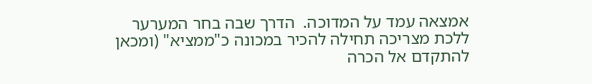אמצאה עמד על המדוכה.  הדרך שבה בחר המערער ללכת מצריכה תחילה להכיר במכונה כ"ממציא" (ומכאן להתקדם אל הכרה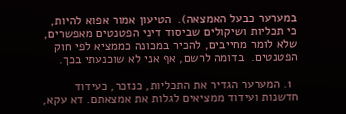במערער כבעל האמצאה).  הטיעון אמור אפוא להיות, כי תכליות ושיקולים שביסוד דיני הפטנטים מאפשרים, שלא לומר מחייבים, להכיר במכונה כממציא לפי חוק הפטנטים.  בדומה לרשם, אף אני לא שוכנעתי בכך.

  1. המערער הגדיר את התכליות, כנזכר, כעידוד חדשנות ועידוד ממציאים לגלות את אמצאתם. דא עקא,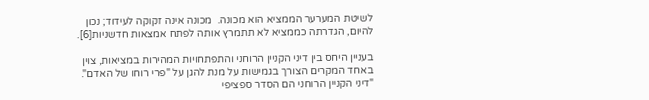לשיטת המערער הממציא הוא מכונה.  מכונה אינה זקוקה לעידוד; נכון להיום, הגדרתה כממציא לא תתמרץ אותה לפתח אמצאות חדשניות[6].

בעניין היחס בין דיני הקניין הרוחני והתפתחויות המהירות במציאות, צוין באחד המקרים הצורך בגמישות על מנת להגן על "פרי רוחו של האדם".  "דיני הקניין הרוחני הם הסדר ספציפי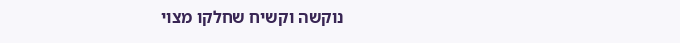נוקשה וקשיח שחלקו מצוי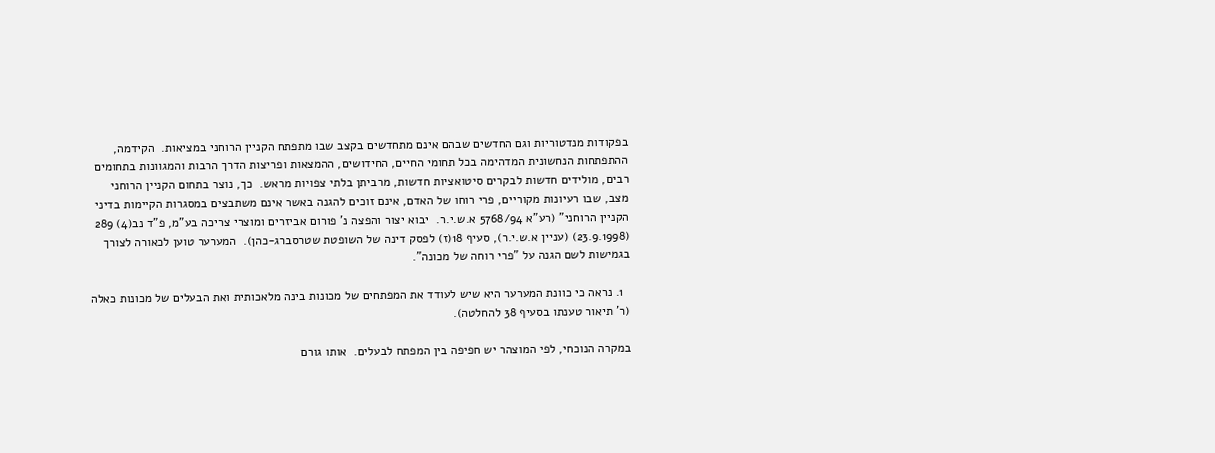בפקודות מנדטוריות וגם החדשים שבהם אינם מתחדשים בקצב שבו מתפתח הקניין הרוחני במציאות.  הקידמה, ההתפתחות הנחשונית המדהימה בכל תחומי החיים, החידושים, ההמצאות ופריצות הדרך הרבות והמגוונות בתחומים רבים, מולידים חדשות לבקרים סיטואציות חדשות, מרביתן בלתי צפויות מראש.  כך, נוצר בתחום הקניין הרוחני מצב, שבו רעיונות מקוריים, פרי רוחו של האדם, אינם זוכים להגנה באשר אינם משתבצים במסגרות הקיימות בדיני הקניין הרוחני" (רע"א 5768/94 א.ש.י.ר.  יבוא יצור והפצה נ' פורום אביזרים ומוצרי צריכה בע"מ, פ"ד נב(4) 289 (23.9.1998) (עניין א.ש.י.ר), סעיף 18(ז) לפסק דינה של השופטת שטרסברג-כהן).  המערער טוען לכאורה לצורך בגמישות לשם הגנה על "פרי רוחה של מכונה".

  1. נראה כי כוונת המערער היא שיש לעודד את המפתחים של מכונות בינה מלאכותית ואת הבעלים של מכונות כאלה (ר' תיאור טענתו בסעיף 38 להחלטה).

במקרה הנוכחי, לפי המוצהר יש חפיפה בין המפתח לבעלים.  אותו גורם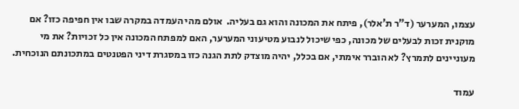עצמו, המערער (ד"ר ת'אלר), פיתח את המכונה והוא גם בעליה.  אולם מהי העמדה במקרה שבו אין חפיפה כזו? אם מוקנית זכות לבעלים של מכונה, כפי שיכול לנבוע מטיעוני המערער, האם למפתח המכונה אין כל זכויות? את מי מעוניינים לתמרץ? לא הוברר אימתי, אם בכלל, יהיה מוצדק לתת הגנה כזו במסגרת דיני הפטנטים במתכונתם הנוכחית.

עמוד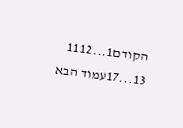הקודם1...1112
13...17עמוד הבא